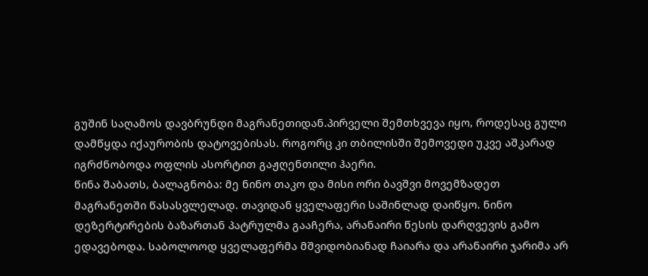გუშინ საღამოს დავბრუნდი მაგრანეთიდან.პირველი შემთხვევა იყო, როდესაც გული დამწყდა იქაურობის დატოვებისას. როგორც კი თბილისში შემოვედი უკვე აშკარად იგრძნობოდა ოფლის ასორტით გაჟღენთილი ჰაერი.
წინა შაბათს, ბალაგნობა: მე ნინო თაკო და მისი ორი ბავშვი მოვემზადეთ მაგრანეთში წასასვლელად. თავიდან ყველაფერი საშინლად დაიწყო. ნინო დეზერტირების ბაზართან პატრულმა გააჩერა, არანაირი წესის დარღვევის გამო ედავებოდა. საბოლოოდ ყველაფერმა მშვიდობიანად ჩაიარა და არანაირი ჯარიმა არ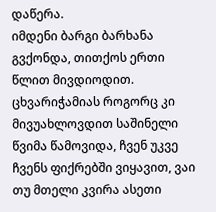დაწერა.
იმდენი ბარგი ბარხანა გვქონდა, თითქოს ერთი წლით მივდიოდით.
ცხვარიჭამიას როგორც კი მივუახლოვდით საშინელი წვიმა წამოვიდა, ჩვენ უკვე ჩვენს ფიქრებში ვიყავით, ვაი თუ მთელი კვირა ასეთი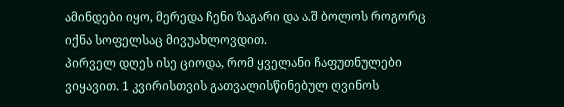ამინდები იყო, მერედა ჩენი ზაგარი და ა.შ ბოლოს როგორც იქნა სოფელსაც მივუახლოვდით.
პირველ დღეს ისე ციოდა, რომ ყველანი ჩაფუთნულები ვიყავით. 1 კვირისთვის გათვალისწინებულ ღვინოს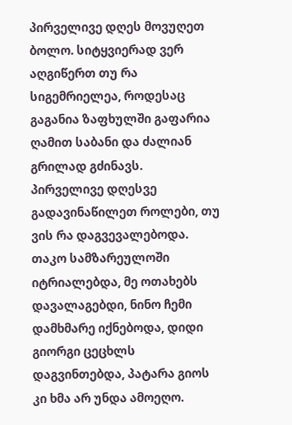პირველივე დღეს მოვუღეთ ბოლო. სიტყვიერად ვერ აღგიწერთ თუ რა სიგემრიელეა, როდესაც გაგანია ზაფხულში გაფარია ღამით საბანი და ძალიან გრილად გძინავს.
პირველივე დღესვე გადავინაწილეთ როლები, თუ ვის რა დაგვევალებოდა. თაკო სამზარეულოში იტრიალებდა, მე ოთახებს დავალაგებდი, ნინო ჩემი დამხმარე იქნებოდა, დიდი გიორგი ცეცხლს დაგვინთებდა, პატარა გიოს კი ხმა არ უნდა ამოეღო.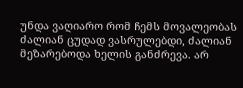უნდა ვაღიარო რომ ჩემს მოვალეობას ძალიან ცუდად ვასრულებდი, ძალიან მეზარებოდა ხელის განძრევა. არ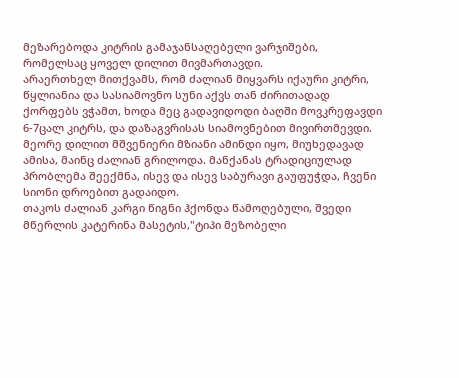მეზარებოდა კიტრის გამაჯანსაღებელი ვარჯიშები, რომელსაც ყოველ დილით მივმართავდი.
არაერთხელ მითქვამს, რომ ძალიან მიყვარს იქაური კიტრი, წყლიანია და სასიამოვნო სუნი აქვს თან ძირითადად ქორფებს ვჭამთ, ხოდა მეც გადავიდოდი ბაღში მოვკრეფავდი 6-7ცალ კიტრს, და დაზაგვრისას სიამოვნებით მივირთმევდი.
მეორე დილით მშვენიერი მზიანი ამინდი იყო, მიუხედავად ამისა, მაინც ძალიან გრილოდა. მანქანას ტრადიციულად პრობლემა შეექმნა, ისევ და ისევ საბურავი გაუფუჭდა, ჩვენი სიონი დროებით გადაიდო.
თაკოს ძალიან კარგი წიგნი ჰქონდა წამოღებული, შვედი მწერლის კატერინა მასეტის,"ტიპი მეზობელი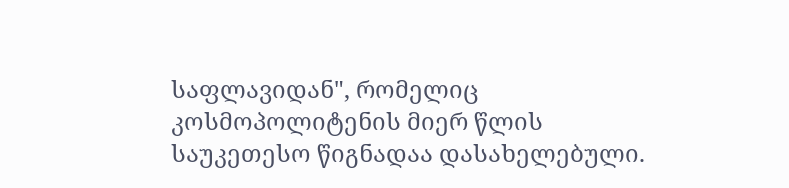საფლავიდან", რომელიც კოსმოპოლიტენის მიერ წლის საუკეთესო წიგნადაა დასახელებული.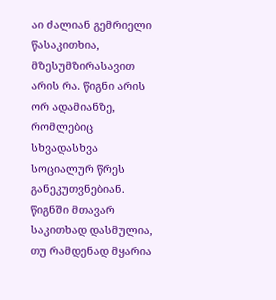აი ძალიან გემრიელი წასაკითხია, მზესუმზირასავით არის რა. წიგნი არის ორ ადამიანზე, რომლებიც სხვადასხვა სოციალურ წრეს განეკუთვნებიან. წიგნში მთავარ საკითხად დასმულია, თუ რამდენად მყარია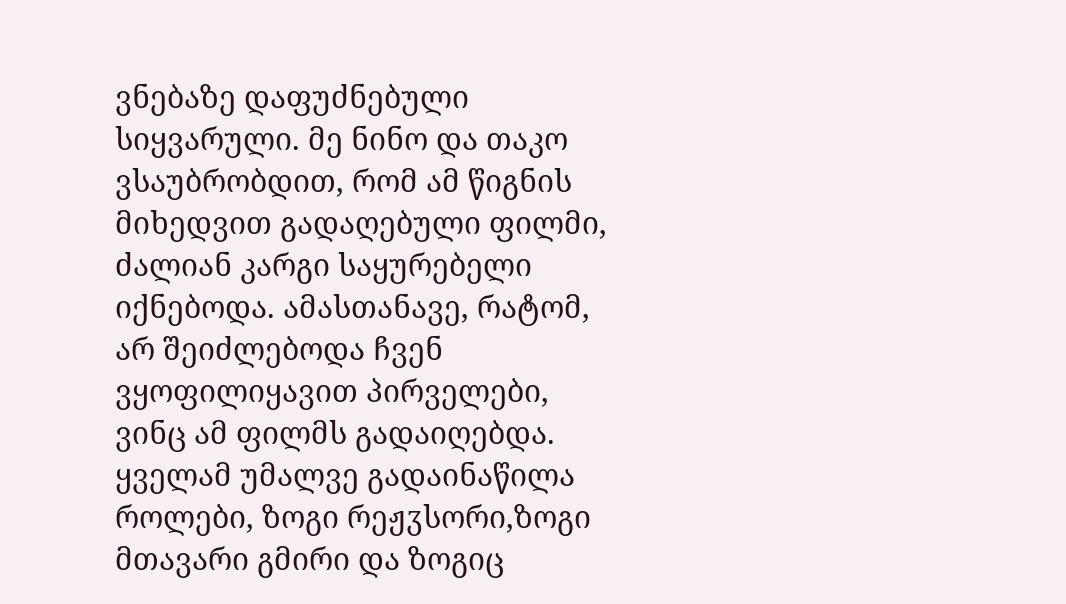ვნებაზე დაფუძნებული სიყვარული. მე ნინო და თაკო ვსაუბრობდით, რომ ამ წიგნის მიხედვით გადაღებული ფილმი, ძალიან კარგი საყურებელი იქნებოდა. ამასთანავე, რატომ, არ შეიძლებოდა ჩვენ ვყოფილიყავით პირველები, ვინც ამ ფილმს გადაიღებდა. ყველამ უმალვე გადაინაწილა როლები, ზოგი რეჟჳსორი,ზოგი მთავარი გმირი და ზოგიც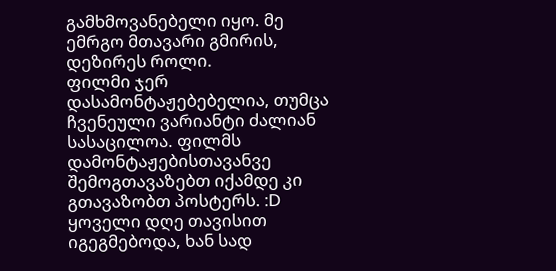გამხმოვანებელი იყო. მე ემრგო მთავარი გმირის, დეზირეს როლი.
ფილმი ჯერ დასამონტაჟებებელია, თუმცა ჩვენეული ვარიანტი ძალიან სასაცილოა. ფილმს დამონტაჟებისთავანვე შემოგთავაზებთ იქამდე კი გთავაზობთ პოსტერს. :D
ყოველი დღე თავისით იგეგმებოდა, ხან სად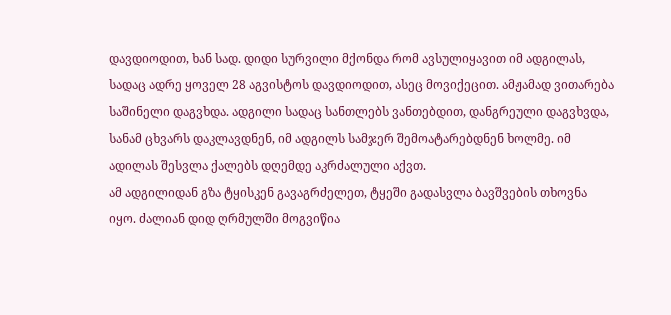დავდიოდით, ხან სად. დიდი სურვილი მქონდა რომ ავსულიყავით იმ ადგილას, სადაც ადრე ყოველ 28 აგვისტოს დავდიოდით, ასეც მოვიქეცით. ამჟამად ვითარება საშინელი დაგვხდა. ადგილი სადაც სანთლებს ვანთებდით, დანგრეული დაგვხვდა, სანამ ცხვარს დაკლავდნენ, იმ ადგილს სამჯერ შემოატარებდნენ ხოლმე. იმ ადილას შესვლა ქალებს დღემდე აკრძალული აქვთ.
ამ ადგილიდან გზა ტყისკენ გავაგრძელეთ, ტყეში გადასვლა ბავშვების თხოვნა იყო. ძალიან დიდ ღრმულში მოგვიწია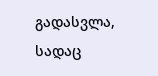გადასვლა, სადაც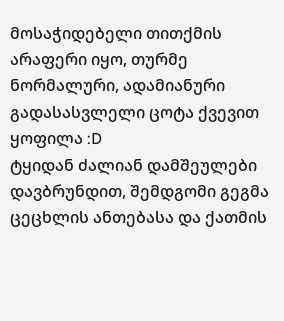მოსაჭიდებელი თითქმის არაფერი იყო, თურმე ნორმალური, ადამიანური გადასასვლელი ცოტა ქვევით ყოფილა :D
ტყიდან ძალიან დამშეულები დავბრუნდით, შემდგომი გეგმა ცეცხლის ანთებასა და ქათმის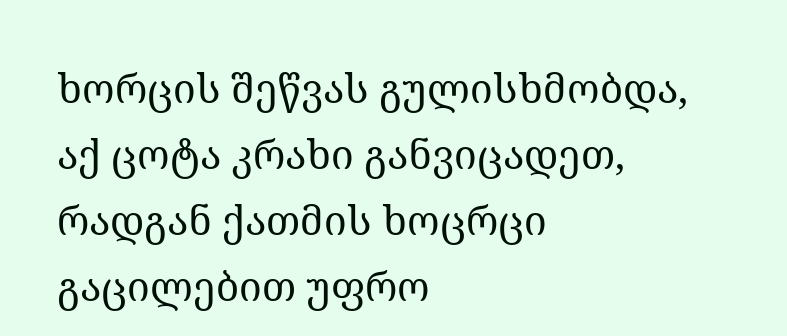ხორცის შეწვას გულისხმობდა, აქ ცოტა კრახი განვიცადეთ, რადგან ქათმის ხოცრცი გაცილებით უფრო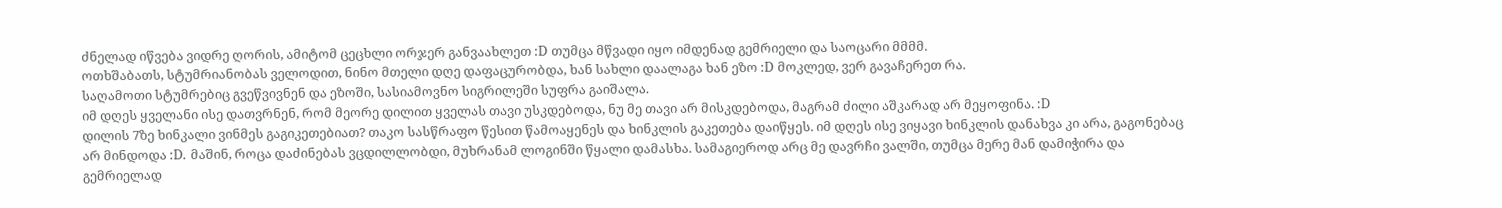ძნელად იწვება ვიდრე ღორის, ამიტომ ცეცხლი ორჯერ განვაახლეთ :D თუმცა მწვადი იყო იმდენად გემრიელი და საოცარი მმმმ.
ოთხშაბათს, სტუმრიანობას ველოდით, ნინო მთელი დღე დაფაცურობდა, ხან სახლი დაალაგა ხან ეზო :D მოკლედ, ვერ გავაჩერეთ რა.
საღამოთი სტუმრებიც გვეწვივნენ და ეზოში, სასიამოვნო სიგრილეში სუფრა გაიშალა.
იმ დღეს ყველანი ისე დათვრნენ, რომ მეორე დილით ყველას თავი უსკდებოდა, ნუ მე თავი არ მისკდებოდა, მაგრამ ძილი აშკარად არ მეყოფინა. :D
დილის 7ზე ხინკალი ვინმეს გაგიკეთებიათ? თაკო სასწრაფო წესით წამოაყენეს და ხინკლის გაკეთება დაიწყეს. იმ დღეს ისე ვიყავი ხინკლის დანახვა კი არა, გაგონებაც არ მინდოდა :D. მაშინ, როცა დაძინებას ვცდილლობდი, მუხრანამ ლოგინში წყალი დამასხა. სამაგიეროდ არც მე დავრჩი ვალში, თუმცა მერე მან დამიჭირა და გემრიელად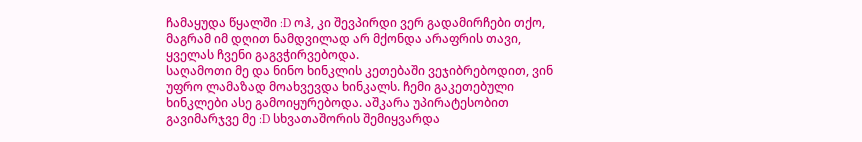ჩამაყუდა წყალში :D ოჰ, კი შევპირდი ვერ გადამირჩები თქო, მაგრამ იმ დღით ნამდვილად არ მქონდა არაფრის თავი, ყველას ჩვენი გაგვჭირვებოდა.
საღამოთი მე და ნინო ხინკლის კეთებაში ვეჯიბრებოდით, ვინ უფრო ლამაზად მოახვევდა ხინკალს. ჩემი გაკეთებული ხინკლები ასე გამოიყურებოდა. აშკარა უპირატესობით გავიმარჯვე მე :D სხვათაშორის შემიყვარდა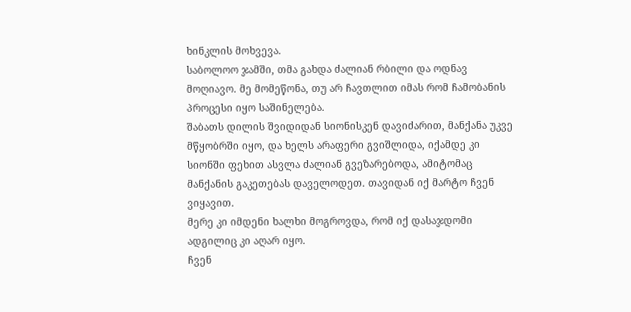ხინკლის მოხვევა.
საბოლოო ჯამში, თმა გახდა ძალიან რბილი და ოდნავ მოღიავო. მე მომეწონა, თუ არ ჩავთლით იმას რომ ჩამობანის პროცესი იყო საშინელება.
შაბათს დილის შვიდიდან სიონისკენ დავიძარით, მანქანა უკვე მწყობრში იყო, და ხელს არაფერი გვიშლიდა, იქამდე კი სიონში ფეხით ასვლა ძალიან გვეზარებოდა, ამიტომაც მანქანის გაკეთებას დაველოდეთ. თავიდან იქ მარტო ჩვენ ვიყავით.
მერე კი იმდენი ხალხი მოგროვდა, რომ იქ დასაჯდომი ადგილიც კი აღარ იყო.
ჩვენ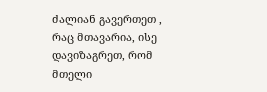ძალიან გავერთეთ , რაც მთავარია, ისე დავიზაგრეთ, რომ მთელი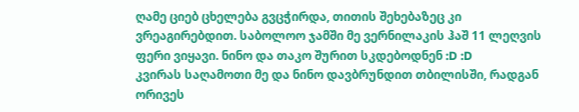ღამე ციებ ცხელება გვცჭირდა, თითის შეხებაზეც კი ვრეაგირებდით. საბოლოო ჯამში მე ვერნილაკის ჰაშ 11 ლეღვის ფერი ვიყავი. ნინო და თაკო შურით სკდებოდნენ :D :D
კვირას საღამოთი მე და ნინო დავბრუნდით თბილისში, რადგან ორივეს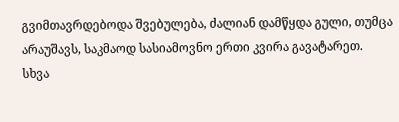გვიმთავრდებოდა შვებულება, ძალიან დამწყდა გული, თუმცა არაუშავს, საკმაოდ სასიამოვნო ერთი კვირა გავატარეთ.
სხვა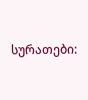სურათები: